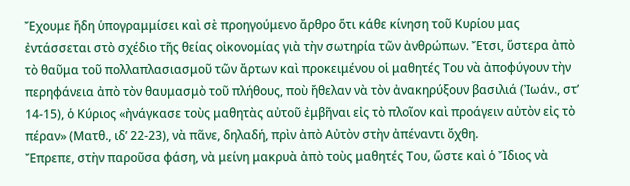Ἔχουμε ἤδη ὑπογραμμίσει καὶ σὲ προηγούμενο ἄρθρο ὅτι κάθε κίνηση τοῦ Κυρίου μας ἐντάσσεται στὸ σχέδιο τῆς θείας οἰκονομίας γιὰ τὴν σωτηρία τῶν ἀνθρώπων. Ἔτσι, ὕστερα ἀπὸ τὸ θαῦμα τοῦ πολλαπλασιασμοῦ τῶν ἄρτων καὶ προκειμένου οἱ μαθητές Του νὰ ἀποφύγουν τὴν περηφάνεια ἀπὸ τὸν θαυμασμὸ τοῦ πλήθους, ποὺ ἤθελαν νὰ τὸν ἀνακηρύξουν βασιλιά (Ἰωάν., στ’ 14-15), ὁ Κύριος «ἠνάγκασε τοὺς μαθητὰς αὐτοῦ ἐμβῆναι εἰς τὸ πλοῖον καὶ προάγειν αὐτὸν εἰς τὸ πέραν» (Ματθ., ιδ’ 22-23), νὰ πᾶνε, δηλαδή, πρὶν ἀπὸ Αὐτὸν στὴν ἀπέναντι ὄχθη.
Ἔπρεπε, στὴν παροῦσα φάση, νὰ μείνη μακρυὰ ἀπὸ τοὺς μαθητές Του, ὥστε καὶ ὁ Ἴδιος νὰ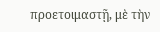προετοιμαστῇ, μὲ τὴν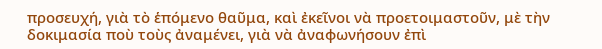προσευχή, γιὰ τὸ ἑπόμενο θαῦμα, καὶ ἐκεῖνοι νὰ προετοιμαστοῦν, μὲ τὴν δοκιμασία ποὺ τοὺς ἀναμένει, γιὰ νὰ ἀναφωνήσουν ἐπὶ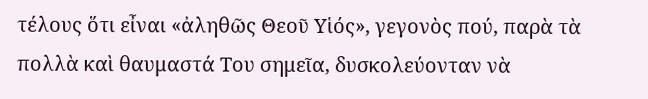τέλους ὅτι εἶναι «ἀληθῶς Θεοῦ Υἱός», γεγονὸς πού, παρὰ τὰ πολλὰ καὶ θαυμαστά Του σημεῖα, δυσκολεύονταν νὰ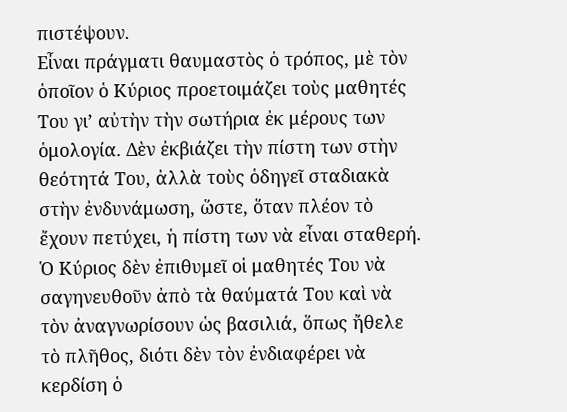πιστέψουν.
Εἶναι πράγματι θαυμαστὸς ὁ τρόπος, μὲ τὸν ὁποῖον ὁ Κύριος προετοιμάζει τοὺς μαθητές Του γι’ αὐτὴν τὴν σωτήρια ἐκ μέρους των ὁμολογία. Δὲν ἐκβιάζει τὴν πίστη των στὴν θεότητά Του, ἀλλὰ τοὺς ὁδηγεῖ σταδιακὰ στὴν ἐνδυνάμωση, ὥστε, ὅταν πλέον τὸ ἔχουν πετύχει, ἡ πίστη των νὰ εἶναι σταθερή. Ὁ Κύριος δὲν ἐπιθυμεῖ οἱ μαθητές Του νὰ σαγηνευθοῦν ἀπὸ τὰ θαύματά Του καὶ νὰ τὸν ἀναγνωρίσουν ὡς βασιλιά, ὅπως ἤθελε τὸ πλῆθος, διότι δὲν τὸν ἐνδιαφέρει νὰ κερδίση ὁ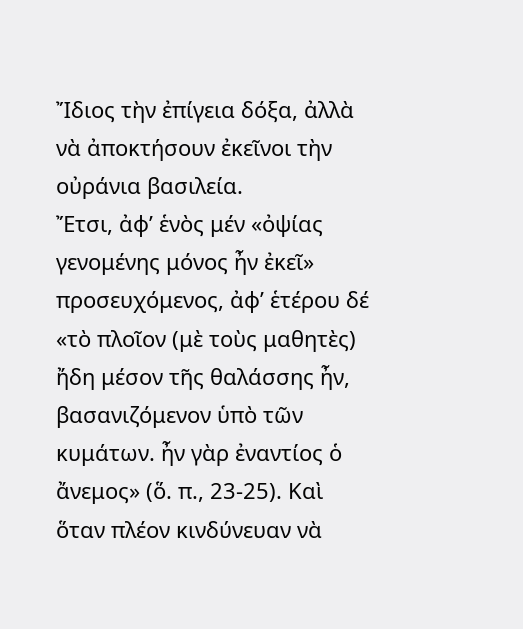Ἴδιος τὴν ἐπίγεια δόξα, ἀλλὰ νὰ ἀποκτήσουν ἐκεῖνοι τὴν οὐράνια βασιλεία.
Ἔτσι, ἀφ’ ἑνὸς μέν «ὀψίας γενομένης μόνος ἦν ἐκεῖ» προσευχόμενος, ἀφ’ ἑτέρου δέ «τὸ πλοῖον (μὲ τοὺς μαθητὲς) ἤδη μέσον τῆς θαλάσσης ἦν, βασανιζόμενον ὑπὸ τῶν κυμάτων. ἦν γὰρ ἐναντίος ὁ ἄνεμος» (ὅ. π., 23-25). Καὶ ὅταν πλέον κινδύνευαν νὰ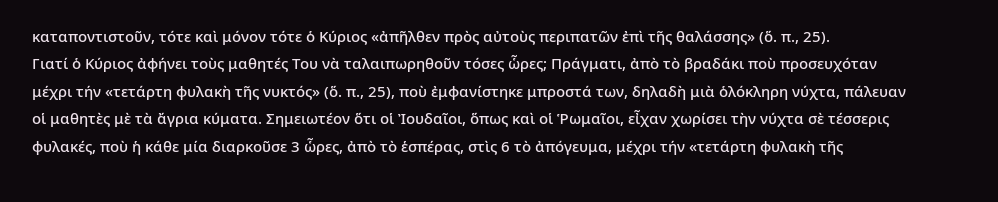καταποντιστοῦν, τότε καὶ μόνον τότε ὁ Κύριος «ἀπῆλθεν πρὸς αὐτοὺς περιπατῶν ἐπὶ τῆς θαλάσσης» (ὅ. π., 25).
Γιατί ὁ Κύριος ἀφήνει τοὺς μαθητές Του νὰ ταλαιπωρηθοῦν τόσες ὧρες; Πράγματι, ἀπὸ τὸ βραδάκι ποὺ προσευχόταν μέχρι τήν «τετάρτη φυλακὴ τῆς νυκτός» (ὅ. π., 25), ποὺ ἐμφανίστηκε μπροστά των, δηλαδὴ μιὰ ὁλόκληρη νύχτα, πάλευαν οἱ μαθητὲς μὲ τὰ ἄγρια κύματα. Σημειωτέον ὅτι οἱ Ἰουδαῖοι, ὅπως καὶ οἱ Ῥωμαῖοι, εἶχαν χωρίσει τὴν νύχτα σὲ τέσσερις φυλακές, ποὺ ἡ κάθε μία διαρκοῦσε 3 ὧρες, ἀπὸ τὸ ἑσπέρας, στὶς 6 τὸ ἀπόγευμα, μέχρι τήν «τετάρτη φυλακὴ τῆς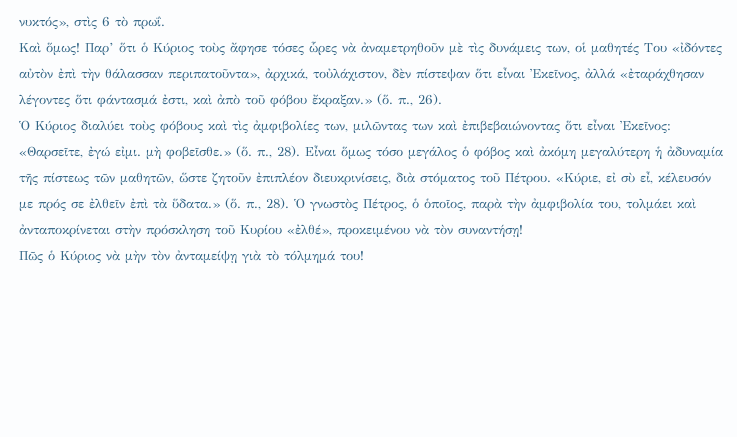νυκτός», στὶς 6 τὸ πρωΐ.
Καὶ ὅμως! Παρ’ ὅτι ὁ Κύριος τοὺς ἄφησε τόσες ὧρες νὰ ἀναμετρηθοῦν μὲ τὶς δυνάμεις των, οἱ μαθητές Του «ἰδόντες αὐτὸν ἐπὶ τὴν θάλασσαν περιπατοῦντα», ἀρχικά, τοὐλάχιστον, δὲν πίστεψαν ὅτι εἶναι Ἐκεῖνος, ἀλλά «ἐταράχθησαν λέγοντες ὅτι φάντασμά ἐστι, καὶ ἀπὸ τοῦ φόβου ἔκραξαν.» (ὅ. π., 26).
Ὁ Κύριος διαλύει τοὺς φόβους καὶ τὶς ἀμφιβολίες των, μιλῶντας των καὶ ἐπιβεβαιώνοντας ὅτι εἶναι Ἐκεῖνος: «Θαρσεῖτε, ἐγώ εἰμι. μὴ φοβεῖσθε.» (ὅ. π., 28). Εἶναι ὅμως τόσο μεγάλος ὁ φόβος καὶ ἀκόμη μεγαλύτερη ἡ ἀδυναμία τῆς πίστεως τῶν μαθητῶν, ὥστε ζητοῦν ἐπιπλέον διευκρινίσεις, διὰ στόματος τοῦ Πέτρου. «Κύριε, εἰ σὺ εἶ, κέλευσόν με πρός σε ἐλθεῖν ἐπὶ τὰ ὕδατα.» (ὅ. π., 28). Ὁ γνωστὸς Πέτρος, ὁ ὁποῖος, παρὰ τὴν ἀμφιβολία του, τολμάει καὶ ἀνταποκρίνεται στὴν πρόσκληση τοῦ Κυρίου «ἐλθέ», προκειμένου νὰ τὸν συναντήσῃ!
Πῶς ὁ Κύριος νὰ μὴν τὸν ἀνταμείψῃ γιὰ τὸ τόλμημά του!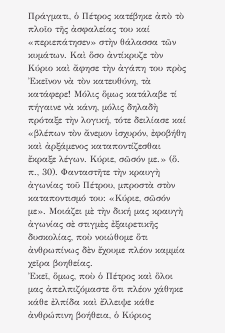Πράγματι, ὁ Πέτρος κατέβηκε ἀπὸ τὸ πλοῖο τῆς ἀσφαλείας του καί «περιεπάτησεν» στὴν θάλασσα τῶν κυμάτων. Καὶ ὅσο ἀντίκρυζε τὸν Κύριο καὶ ἄφησε τὴν ἀγάπη του πρὸς Ἐκεῖνον νὰ τὸν κατευθύνη, τὰ κατάφερε! Μόλις ὅμως κατάλαβε τί πήγαινε νὰ κάνη, μόλις δηλαδὴ πρόταξε τὴν λογική, τότε δειλίασε καί «βλέπων τὸν ἄνεμον ἰσχυρόν, ἐφοβήθη καὶ ἀρξάμενος καταποντίζεσθαι ἔκραξε λέγων. Κύριε, σῶσόν με.» (ὅ. π., 30). Φανταστῆτε τὴν κραυγὴ ἀγωνίας τοῦ Πέτρου, μπροστὰ στὸν καταποντισμό του: «Κύριε, σῶσόν με». Μοιάζει μὲ τὴν δική μας κραυγὴ ἀγωνίας σὲ στιγμὲς ἐξαιρετικῆς δυσκολίας, ποὺ νοιώθομε ὅτι ἀνθρωπίνως δὲν ἔχουμε πλέον καμμία χεῖρα βοηθείας.
Ἐκεῖ, ὅμως, ποὺ ὁ Πέτρος καὶ ὅλοι μας ἀπελπιζόμαστε ὅτι πλέον χάθηκε κάθε ἐλπίδα καὶ ἔλλειψε κάθε ἀνθρώπινη βοήθεια, ὁ Κύριος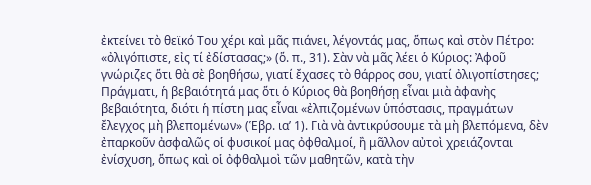ἐκτείνει τὸ θεϊκό Του χέρι καὶ μᾶς πιάνει, λέγοντάς μας, ὅπως καὶ στὸν Πέτρο: «ὀλιγόπιστε, εἰς τί ἐδίστασας;» (ὅ. π., 31). Σὰν νὰ μᾶς λέει ὁ Κύριος: Ἀφοῦ γνώριζες ὅτι θὰ σὲ βοηθήσω, γιατί ἔχασες τὸ θάρρος σου, γιατί ὀλιγοπίστησες;
Πράγματι, ἡ βεβαιότητά μας ὅτι ὁ Κύριος θὰ βοηθήσῃ εἶναι μιὰ ἀφανὴς βεβαιότητα, διότι ἡ πίστη μας εἶναι «ἐλπιζομένων ὑπόστασις, πραγμάτων ἔλεγχος μὴ βλεπομένων» (Ἑβρ. ια’ 1). Γιὰ νὰ ἀντικρύσουμε τὰ μὴ βλεπόμενα, δὲν ἐπαρκοῦν ἀσφαλῶς οἱ φυσικοί μας ὀφθαλμοί, ἢ μᾶλλον αὐτοὶ χρειάζονται ἐνίσχυση, ὅπως καὶ οἱ ὀφθαλμοὶ τῶν μαθητῶν, κατὰ τὴν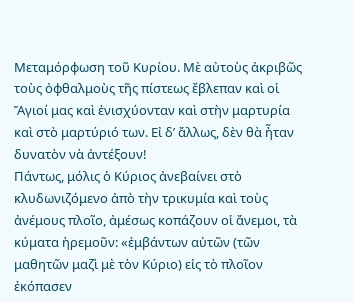Μεταμόρφωση τοῦ Κυρίου. Μὲ αὐτοὺς ἀκριβῶς τοὺς ὀφθαλμοὺς τῆς πίστεως ἔβλεπαν καὶ οἱ Ἅγιοί μας καὶ ἐνισχύονταν καὶ στὴν μαρτυρία καὶ στὸ μαρτύριό των. Εἰ δ’ ἄλλως, δὲν θὰ ἦταν δυνατὸν νὰ ἀντέξουν!
Πάντως, μόλις ὁ Κύριος ἀνεβαίνει στὸ κλυδωνιζόμενο ἀπὸ τὴν τρικυμία καὶ τοὺς ἀνέμους πλοῖο, ἀμέσως κοπάζουν οἱ ἄνεμοι, τὰ κύματα ἠρεμοῦν: «ἐμβάντων αὐτῶν (τῶν μαθητῶν μαζὶ μὲ τὸν Κύριο) εἰς τὸ πλοῖον ἐκόπασεν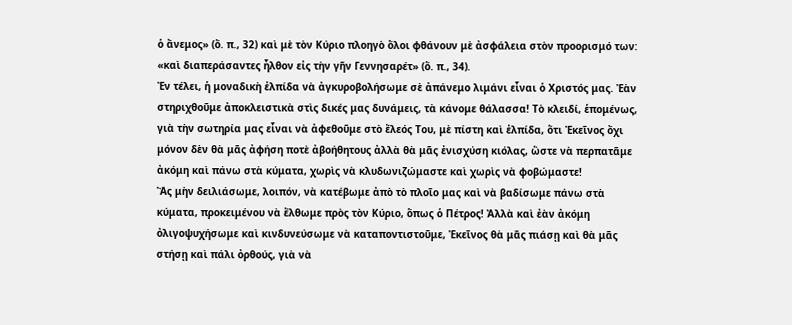ὁ ἄνεμος» (ὅ. π., 32) καὶ μὲ τὸν Κύριο πλοηγὸ ὅλοι φθάνουν μὲ ἀσφάλεια στὸν προορισμό των: «καὶ διαπεράσαντες ἦλθον εἰς τὴν γῆν Γεννησαρέτ» (ὅ. π., 34).
Ἐν τέλει, ἡ μοναδικὴ ἐλπίδα νὰ ἀγκυροβολήσωμε σὲ ἀπάνεμο λιμάνι εἶναι ὁ Χριστός μας. Ἐὰν στηριχθοῦμε ἀποκλειστικὰ στὶς δικές μας δυνάμεις, τὰ κάνομε θάλασσα! Τὸ κλειδί, ἑπομένως, γιὰ τὴν σωτηρία μας εἶναι νὰ ἀφεθοῦμε στὸ ἔλεός Του, μὲ πίστη καὶ ἐλπίδα, ὅτι Ἐκεῖνος ὄχι μόνον δὲν θὰ μᾶς ἀφήση ποτὲ ἀβοήθητους ἀλλὰ θὰ μᾶς ἐνισχύση κιόλας, ὥστε νὰ περπατᾶμε ἀκόμη καὶ πάνω στὰ κύματα, χωρὶς νὰ κλυδωνιζώμαστε καὶ χωρὶς νὰ φοβώμαστε!
Ἂς μὴν δειλιάσωμε, λοιπόν, νὰ κατέβωμε ἀπὸ τὸ πλοῖο μας καὶ νὰ βαδίσωμε πάνω στὰ κύματα, προκειμένου νὰ ἔλθωμε πρὸς τὸν Κύριο, ὅπως ὁ Πέτρος! Ἀλλὰ καὶ ἐὰν ἀκόμη ὀλιγοψυχήσωμε καὶ κινδυνεύσωμε νὰ καταποντιστοῦμε, Ἐκεῖνος θὰ μᾶς πιάσῃ καὶ θὰ μᾶς στήσῃ καὶ πάλι ὀρθούς, γιὰ νὰ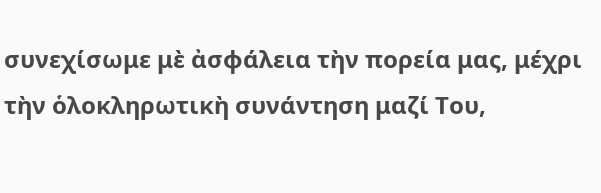συνεχίσωμε μὲ ἀσφάλεια τὴν πορεία μας, μέχρι τὴν ὁλοκληρωτικὴ συνάντηση μαζί Του,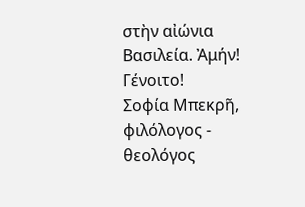στὴν αἰώνια Βασιλεία. Ἀμήν! Γένοιτο!
Σοφία Μπεκρῆ, φιλόλογος - θεολόγος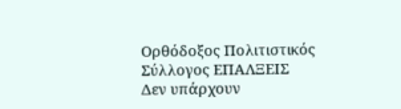Ορθόδοξος Πολιτιστικός Σύλλογος ΕΠΑΛΞΕΙΣ
Δεν υπάρχουν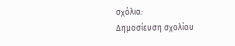σχόλια:
Δημοσίευση σχολίου